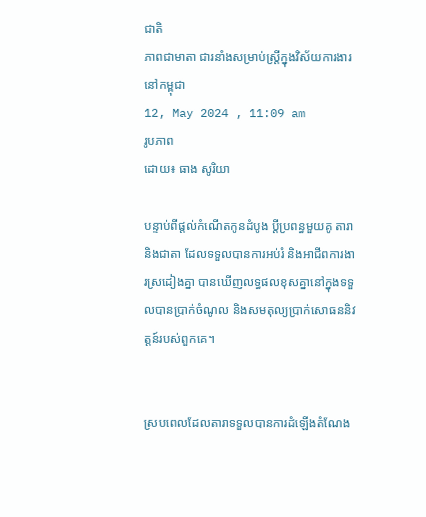ជាតិ
ភាពជាមាតា ជារនាំងសម្រាប់ស្រ្តីក្នុងវិស័យការងារនៅកម្ពុជា
12, May 2024 , 11:09 am
រូបភាព
ដោយ៖ ធាង សូរិយា

បន្ទាប់ពីផ្តល់កំណើតកូនដំបូង ប្តីប្រពន្ធមួយគូ តារានិងជាតា ដែលទទួលបានការអប់រំ និងអាជីពការងារស្រដៀងគ្នា បានឃើញលទ្ធផលខុសគ្នានៅក្នុងទទួលបានប្រាក់ចំណូល និងសមតុល្យប្រាក់សោធននិវត្តន៍របស់ពួកគេ។


ស្របពេលដែលតារាទទួលបានការដំឡើងតំណែង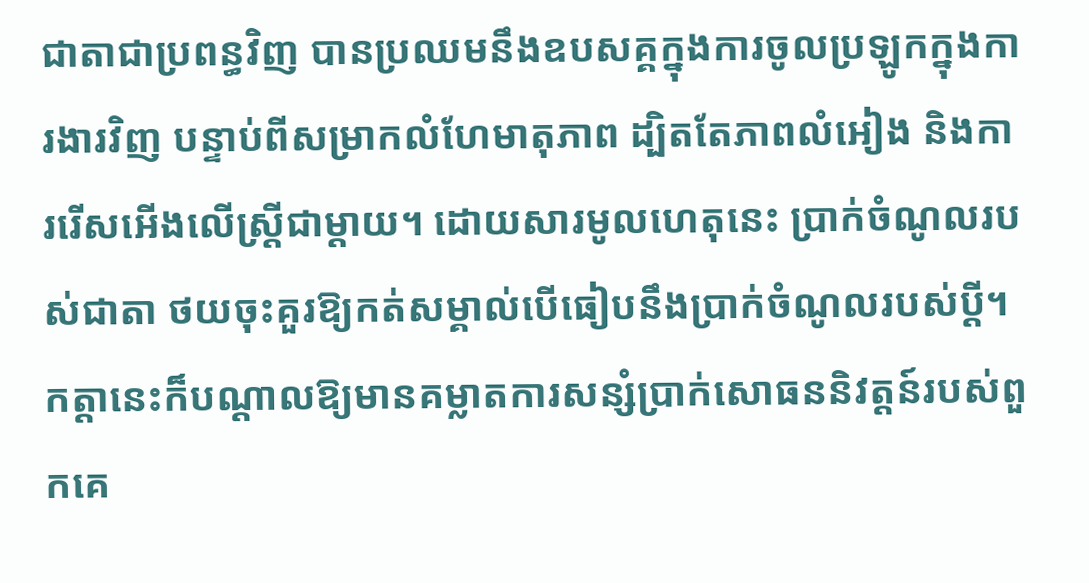ជាតាជាប្រពន្ធវិញ បានប្រឈមនឹងឧបសគ្គក្នុងការចូលប្រឡូកក្នុងការងារវិញ បន្ទាប់ពីសម្រាកលំហែមាតុភាព ដ្បិតតែភាពលំអៀង និងការរើសអើងលើស្ត្រីជាម្តាយ។ ដោយសារមូលហេតុនេះ ប្រាក់ចំណូលរបស់ជាតា ថយចុះគួរឱ្យកត់សម្គាល់បើធៀបនឹងប្រាក់ចំណូលរបស់ប្ដី។ កត្តានេះក៏បណ្តាលឱ្យមានគម្លាតការសន្សំប្រាក់សោធននិវត្តន៍របស់ពួកគេ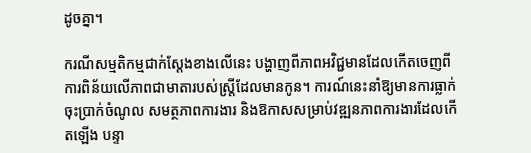ដូចគ្នា។

ករណីសម្មតិកម្មជាក់ស្តែងខាងលើនេះ បង្ហាញពីភាពអវិជ្ជមានដែលកើតចេញពីការពិន័យលើភាពជាមាតារបស់ស្រ្តីដែលមានកូន។ ការណ៍នេះនាំឱ្យមានការធ្លាក់ចុះប្រាក់ចំណូល សមត្ថភាពការងារ និងឱកាសសម្រាប់វឌ្ឍនភាពការងារដែលកើតឡើង បន្ទា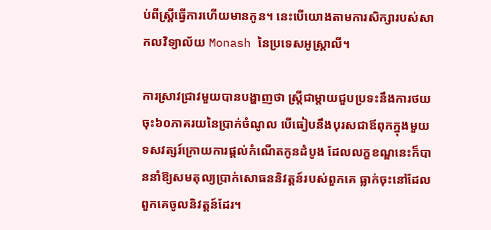ប់ពីស្ត្រីធ្វើការហើយមានកូន។ នេះបើយោងតាមការសិក្សារបស់សាកលវិទ្យាល័យ Monash នៃប្រទេសអូស្ត្រាលី។

ការស្រាវជ្រាវមួយបានបង្ហាញថា ស្រ្តីជាម្តាយជួបប្រទះនឹងការថយចុះ៦០ភាគរយនៃប្រាក់ចំណូល បើធៀបនឹងបុរសជាឪពុកក្នុងមួយទសវត្សរ៍ក្រោយការផ្តល់កំណើតកូនដំបូង ដែលលក្ខខណ្ឌនេះក៏បាននាំឱ្យសមតុល្យប្រាក់សោធននិវត្តន៍របស់ពួកគេ ធ្លាក់ចុះនៅដែលពួកគេចូលនិវត្តន៍ដែរ។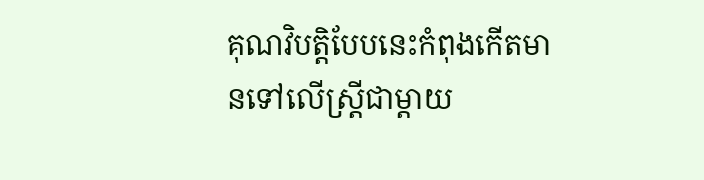គុណវិបត្តិបែបនេះកំពុងកើតមានទៅលើស្រ្តីជាម្តាយ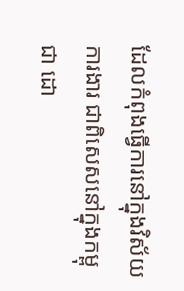ដែលកំពុងធ្វើការនៅក្នុងវិស័យការងារ ជាពិសេសនៅក្នុងកម្ពុជា ដោ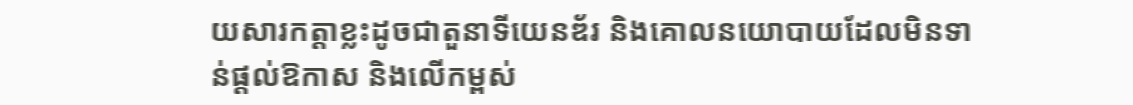យសារកត្តាខ្លះដូចជាតួនាទីយេនឌ័រ និងគោលនយោបាយដែលមិនទាន់ផ្តល់ឱកាស និងលើកម្ពស់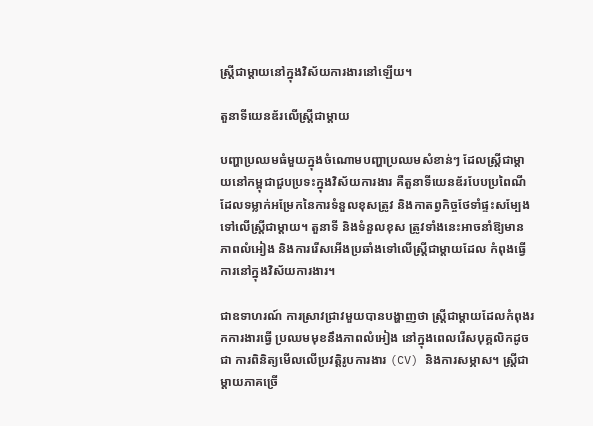ស្រ្តីជាម្តាយនៅក្នុងវិស័យការងារនៅឡើយ។

តួនាទីយេនឌ័រលើស្រ្តីជាម្តាយ

បញ្ហាប្រឈមធំមួយក្នុងចំណោមបញ្ហាប្រឈមសំខាន់ៗ ដែលស្រ្តីជាម្តាយនៅកម្ពុជាជួបប្រទះក្នុងវិស័យការងារ គឺតួនាទីយេនឌ័របែបប្រពៃណី ដែលទម្លាក់អម្រែកនៃការទំនួលខុសត្រូវ និងកាតព្វកិច្ចថែទាំផ្ទះសម្បែងទៅលើស្រ្តីជាម្តាយ។ តួនាទី និងទំនួលខុស ត្រូវទាំងនេះអាចនាំឱ្យមានភាពលំអៀង និងការរើសអើងប្រឆាំងទៅលើស្រ្តីជាម្តាយដែល កំពុងធ្វើការនៅក្នុងវិស័យការងារ។

ជាឧទាហរណ៍ ការស្រាវជ្រាវមួយបានបង្ហាញថា ស្រ្តីជាម្តាយដែលកំពុងរកការងារធ្វើ ប្រឈមមុខនឹងភាពលំអៀង នៅក្នុងពេលរើសបុគ្គលិកដូចជា ការពិនិត្យមើលលើប្រវត្តិរូបការងារ (CV) និងការសម្ភាស។ ស្រ្តីជាម្ដាយភាគច្រើ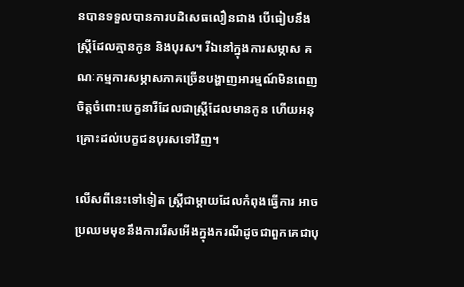នបានទទួលបានការបដិសេធលឿនជាង បើធៀបនឹងស្ត្រីដែលគ្មានកូន និងបុរស។ រីឯនៅក្នុងការសម្ភាស គណៈកម្មការសម្ភាសភាគច្រើនបង្ហាញអារម្មណ៍មិនពេញចិត្តចំពោះបេក្ខនារីដែលជាស្ត្រីដែលមានកូន ហើយអនុគ្រោះដល់បេក្ខជនបុរសទៅវិញ។

លើសពីនេះទៅទៀត ស្រ្តីជាម្តាយដែលកំពុងធ្វើការ អាចប្រឈមមុខនឹងការរើសអើងក្នុងករណីដូចជាពួកគេជាបុ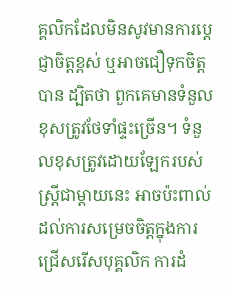គ្គលិកដែលមិនសូវមានការប្តេជ្ញាចិត្តខ្ពស់ ឬអាចជឿទុកចិត្តបាន ដ្បិតថា ពួកគេមានទំនួលខុសត្រូវថែទាំផ្ទះច្រើន។ ទំនួលខុសត្រូវដោយឡែករបស់ស្ត្រីជាម្តាយនេះ អាចប៉ះពាល់ដល់ការសម្រេចចិត្តក្នុងការជ្រើសរើសបុគ្គលិក ការដំ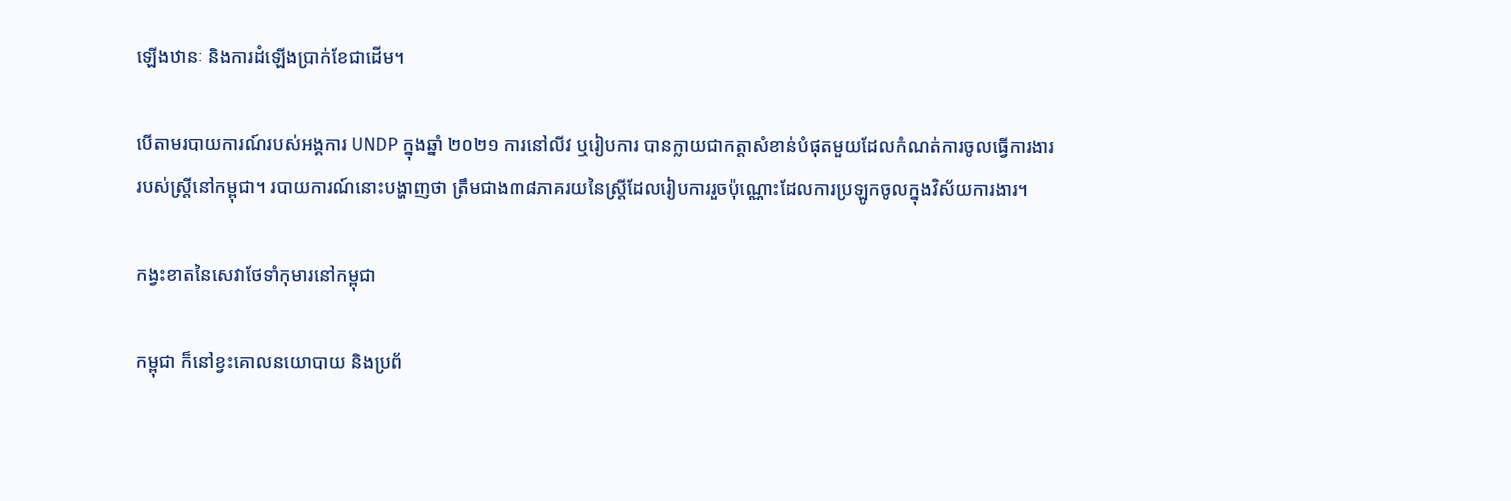ឡើងឋានៈ និងការដំឡើងប្រាក់ខែជាដើម។

បើតាមរបាយការណ៍របស់អង្គការ UNDP ក្នុងឆ្នាំ ២០២១ ការនៅលីវ ឬរៀបការ បានក្លាយជាកត្តាសំខាន់បំផុតមួយដែលកំណត់ការចូលធ្វើការងាររបស់ស្ត្រីនៅកម្ពុជា។ របាយការណ៍នោះបង្ហាញថា ត្រឹមជាង៣៨ភាគរយនៃស្ត្រីដែលរៀបការរួចប៉ុណ្ណោះដែលការប្រឡូកចូលក្នុងវិស័យការងារ។

កង្វះខាតនៃសេវាថែទាំកុមារនៅកម្ពុជា

កម្ពុជា ក៏នៅខ្វះគោលនយោបាយ និងប្រព័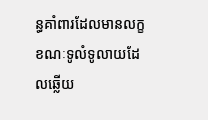ន្ធគាំពារដែលមានលក្ខខណៈទូលំទូលាយដែលឆ្លើយ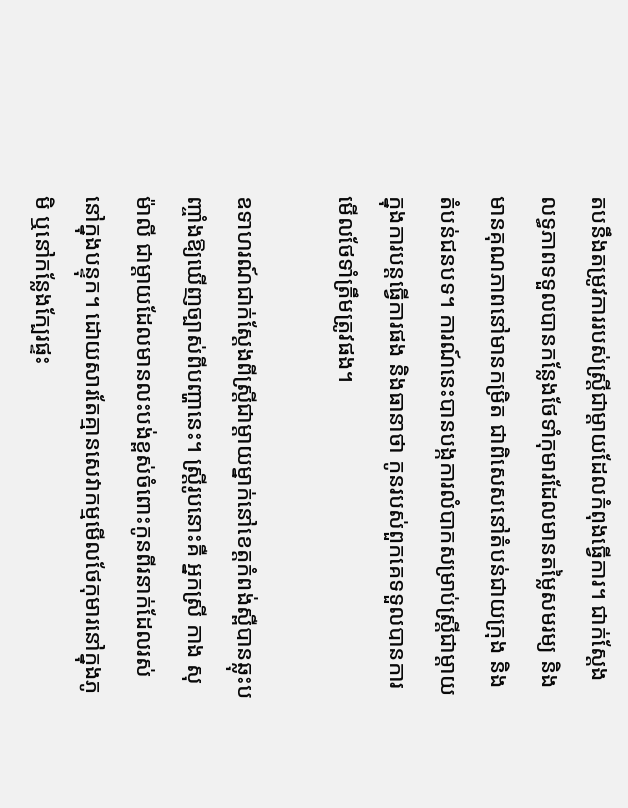តបនឹងតម្រូវការរបស់ស្រ្តីជាម្តាយដែលកំពុងធ្វើការ។ ជាក់ស្តែង លទ្ធភាពទទួលបានកន្លែងថែទាំកុមារដែលមានតម្លៃសមរម្យ និងមានគុណភាពនៅមានកម្រិត ជាពិសេសនៅតំបន់ជាយក្រុង និងតំបន់ជនបទ។ ការណ៍នេះបានបង្កការលំបាកសម្រាប់ស្ត្រីជាម្តាយក្នុងការបន្តធ្វើការផង និងធានាថា កូនរបស់ពួកគេទទួលបានការមើលថែទាំត្រឹមត្រូវផង។

ឧទាហរណ៍ជាក់ស្តែងពីស្ត្រីជាម្តាយម្នាក់នៅខេត្តកំពង់ស្ពឺបានឆ្លុះបញ្ចាំងឱ្យឃើញច្បាស់ពីបញ្ហានេះ។ ស្ត្រីរូបនោះគឺ អ្នកស្រី កាង សុម៉ាលី ជាម្តាយដែលមានលះបង់ខ្ពស់ចំពោះកូនពីរនាក់ដែលរស់នៅក្នុងបន្ទុក។ ដោយសារតែគ្មានសេវាកម្មមើលថែកុមារនៅក្នុងភូមិ ឬនៅកន្លែងក្បែរផ្ទះ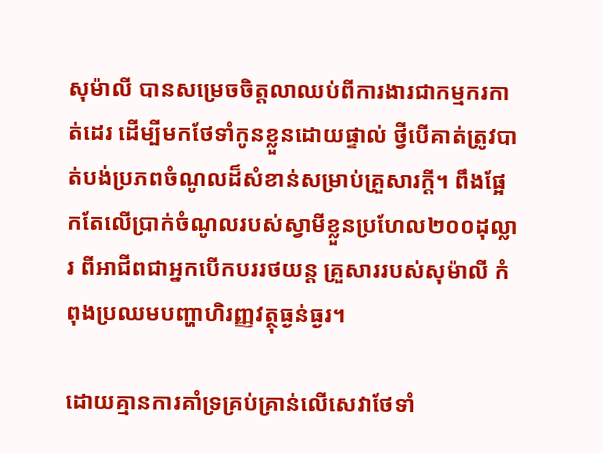សុម៉ាលី បានសម្រេចចិត្តលាឈប់ពីការងារជាកម្មករកាត់ដេរ ដើម្បីមកថែទាំកូនខ្លួនដោយផ្ទាល់ ថ្វីបើគាត់ត្រូវបាត់បង់ប្រភពចំណូលដ៏សំខាន់សម្រាប់គ្រួសារក្តី។ ពឹងផ្អែកតែលើប្រាក់ចំណូលរបស់ស្វាមីខ្លួនប្រហែល២០០ដុល្លារ ពីអាជីពជាអ្នកបើកបររថយន្ត គ្រួសាររបស់សុម៉ាលី កំពុងប្រឈមបញ្ហាហិរញ្ញវត្ថុធ្ងន់ធ្ងរ។

ដោយគ្មានការគាំទ្រគ្រប់គ្រាន់លើសេវាថែទាំ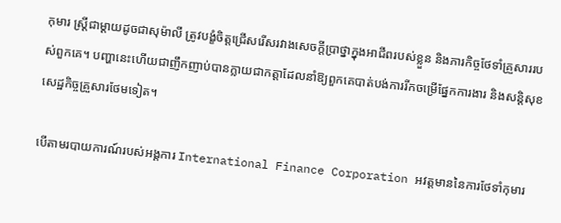កុមារ ស្រ្តីជាម្តាយដូចជាសុម៉ាលី ត្រូវបង្ខំចិត្តជ្រើសរើសរវាងសេចក្តីប្រាថ្នាក្នុងអាជីពរបស់ខ្លួន និងភារកិច្ចថែទាំគ្រួសាររបស់ពួកគេ។ បញ្ហានេះហើយជាញឹកញាប់បានក្លាយជាកត្តាដែលនាំឱ្យពួកគេបាត់បង់ការរីកចម្រើផ្នែកការងារ និងសន្តិសុខសេដ្ឋកិច្ចគ្រួសារថែមទៀត។

បើតាមរបាយការណ៍របស់អង្គការ International Finance Corporation អវត្តមាននៃការថែទាំកុមារ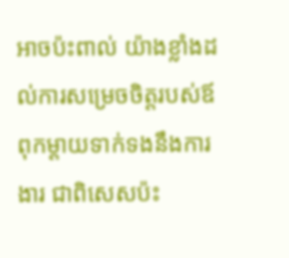អាចប៉ះពាល់ យ៉ាងខ្លាំងដល់ការសម្រេចចិត្តរបស់ឪពុកម្តាយទាក់ទងនឹងការងារ ជាពិសេសប៉ះ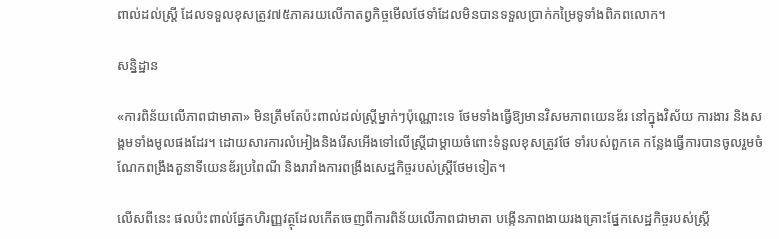ពាល់ដល់ស្ត្រី ដែលទទួលខុសត្រូវ៧៥ភាគរយលើកាតព្វកិច្ចមើលថែទាំដែលមិនបានទទួលបា្រក់កម្រៃទូទាំងពិភពលោក។

សន្និដ្ឋាន

«ការពិន័យលើភាពជាមាតា» មិនត្រឹមតែប៉ះពាល់ដល់ស្ត្រីម្នាក់ៗប៉ុណ្ណោះទេ ថែមទាំងធ្វើឱ្យមានវិសមភាពយេនឌ័រ នៅក្នុងវិស័យ ការងារ និងសង្គមទាំងមូលផងដែរ។ ដោយសារការលំអៀងនិងរើសអើងទៅលើស្រ្តីជាម្តាយចំពោះទំនួលខុសត្រូវថែ ទាំរបស់ពួកគេ កន្លែងធ្វើការបានចូលរួមចំណែកពង្រឹងតួនាទីយេនឌ័រប្រពៃណី និងរារាំងការពង្រឹងសេដ្ឋកិច្ចរបស់ស្ត្រីថែមទៀត។

លើសពីនេះ ផលប៉ះពាល់ផ្នែកហិរញ្ញវត្ថុដែលកើតចេញពីការពិន័យលើភាពជាមាតា បង្កើនភាពងាយរងគ្រោះផ្នែកសេដ្ឋកិច្ចរបស់ស្ត្រី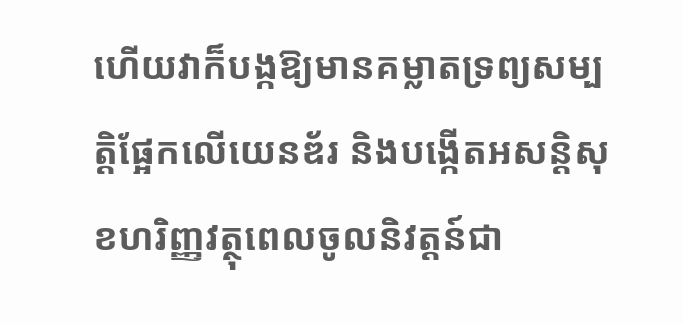ហើយវាក៏បង្កឱ្យមានគម្លាតទ្រព្យសម្បត្តិផ្អែកលើយេនឌ័រ និងបង្កើតអសន្តិសុខហរិញ្ញវត្ថុពេលចូលនិវត្តន៍ជា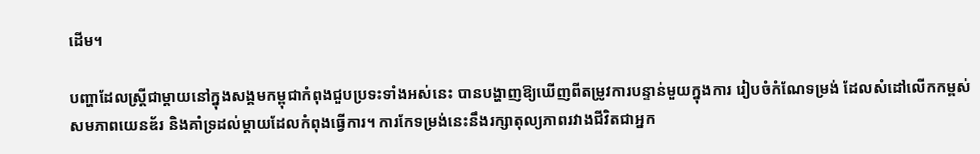ដើម។

បញ្ហាដែលស្រ្តីជាម្តាយនៅក្នុងសង្គមកម្ពុជាកំពុងជួបប្រទះទាំងអស់នេះ បានបង្ហាញឱ្យឃើញពីតម្រូវការបន្ទាន់មួយក្នុងការ រៀបចំកំណែទម្រង់ ដែលសំដៅលើកកម្ពស់សមភាពយេនឌ័រ និងគាំទ្រដល់ម្តាយដែលកំពុងធ្វើការ។ ការកែទម្រង់នេះនឹងរក្សាតុល្យភាពរវាងជីវិតជាអ្នក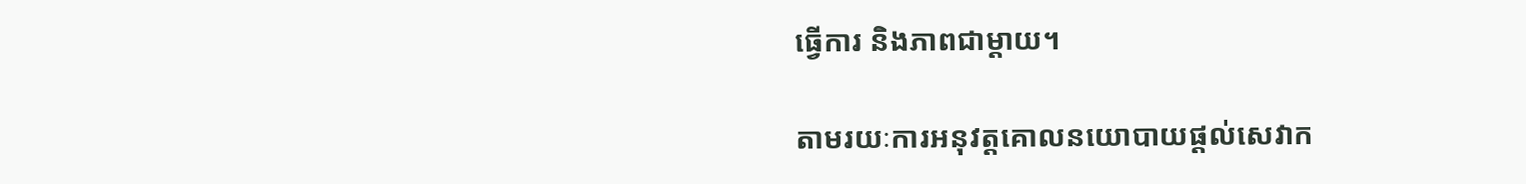ធ្វើការ និងភាពជាម្តាយ។

តាមរយៈការអនុវត្តគោលនយោបាយផ្តល់សេវាក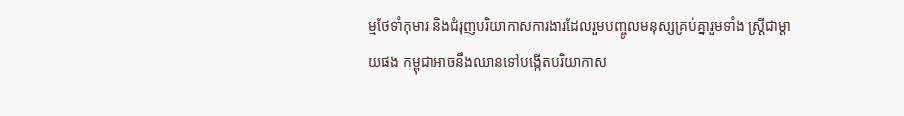ម្មថែទាំកុមារ និងជំរុញបរិយាកាសការងារដែលរួមបញ្ចូលមនុស្សគ្រប់គ្នារួមទាំង ស្រ្តីជាម្តាយផង កម្ពុជាអាចនឹងឈានទៅបង្កើតបរិយាកាស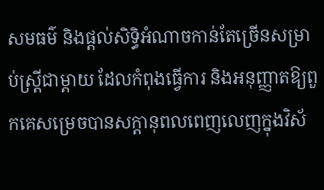សមធម៌ និងផ្តល់សិទ្ធិអំណាចកាន់តែច្រើនសម្រាប់ស្តី្រជាម្តាយ ដែលកំពុងធ្វើការ និងអនុញ្ញាតឱ្យពួកគេសម្រេចបានសក្តានុពលពេញលេញក្នុងវិស័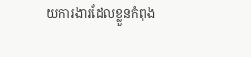យការងារដែលខ្លួនកំពុង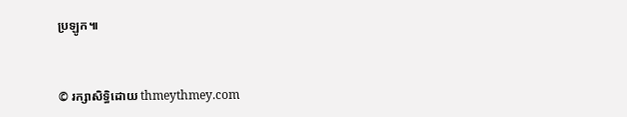ប្រឡូក៕


© រក្សាសិទ្ធិដោយ thmeythmey.com